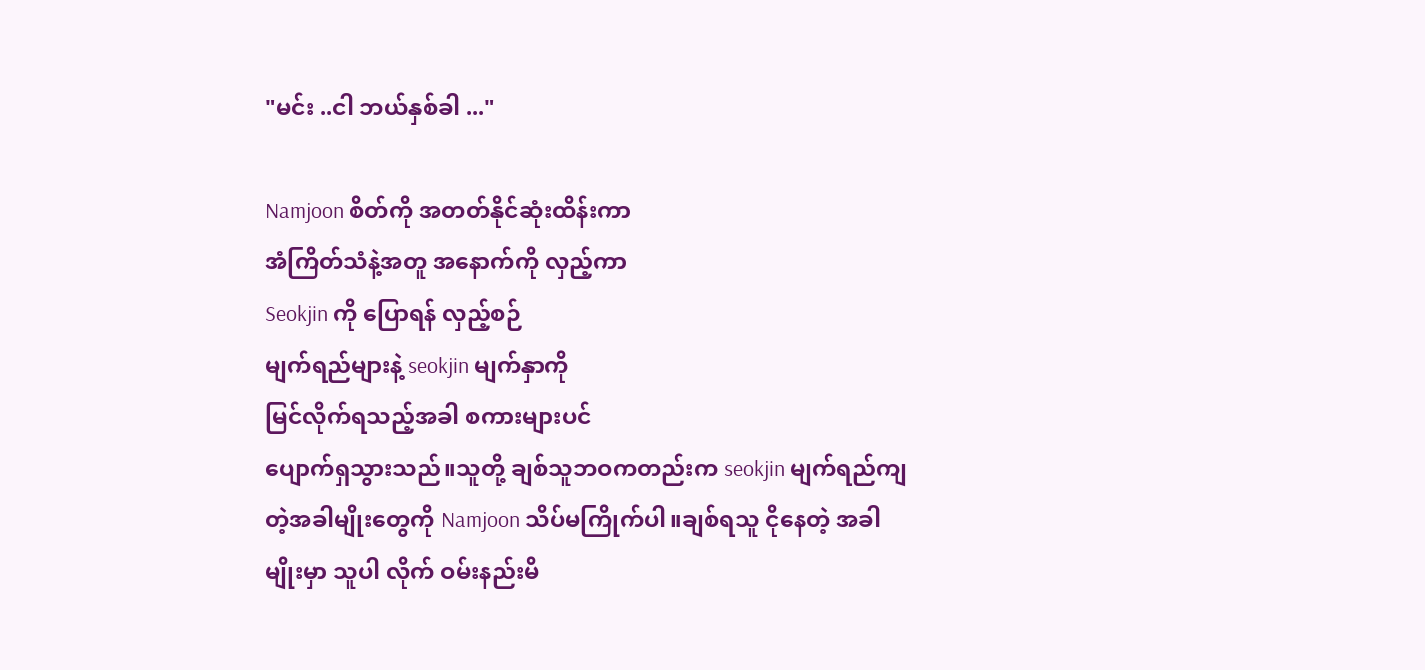"မင်း ..ငါ ဘယ်နှစ်ခါ ..."

Namjoon စိတ်ကို အတတ်နိုင်ဆုံးထိန်းကာ
အံကြိတ်သံနဲ့အတူ အနောက်ကို လှည့်ကာ
Seokjin ကို ပြောရန် လှည့်စဉ်
မျက်ရည်များနဲ့ seokjin မျက်နှာကို
မြင်လိုက်ရသည့်အခါ စကားများပင်
ပျောက်ရှသွားသည်။သူတို့ ချစ်သူဘဝကတည်းက seokjin မျက်ရည်ကျတဲ့အခါမျိုးတွေကို Namjoon သိပ်မကြိုက်ပါ။ချစ်ရသူ ငိုနေတဲ့ အခါမျိုးမှာ သူပါ လိုက် ဝမ်းနည်းမိ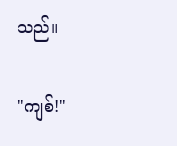သည်။

"ကျစ်!"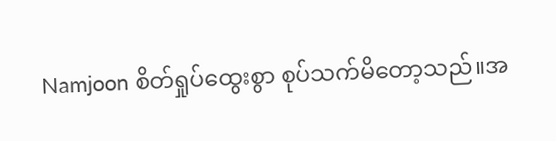Namjoon စိတ်ရှုပ်ထွေးစွာ စုပ်သက်မိတော့သည်။အ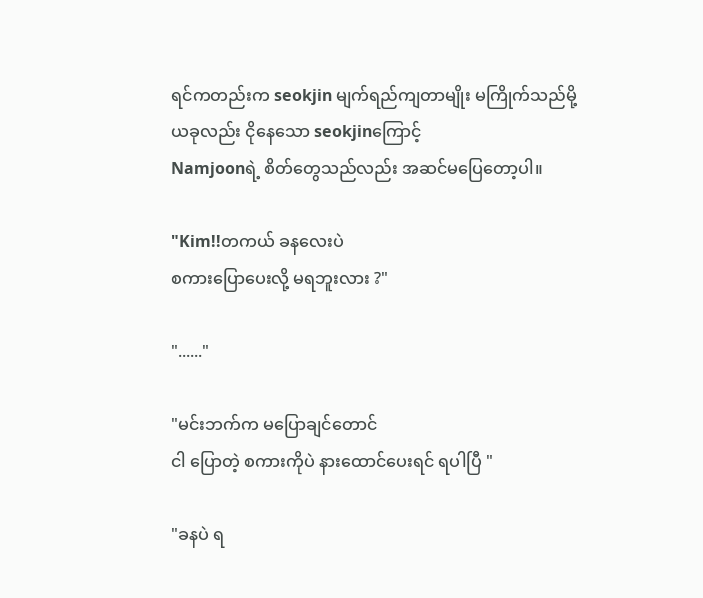ရင်ကတည်းက seokjin မျက်ရည်ကျတာမျိုး မကြိုက်သည်မို့
ယခုလည်း ငိုနေသော seokjinကြောင့်
Namjoonရဲ့ စိတ်တွေသည်လည်း အဆင်မပြေတော့ပါ။

"Kim!!တကယ် ခနလေးပဲ
စကားပြောပေးလို့ မရဘူးလား ?"

"......"

"မင်းဘက်က မပြောချင်တောင်
ငါ ပြောတဲ့ စကားကိုပဲ နားထောင်ပေးရင် ရပါပြီ "

"ခနပဲ ရ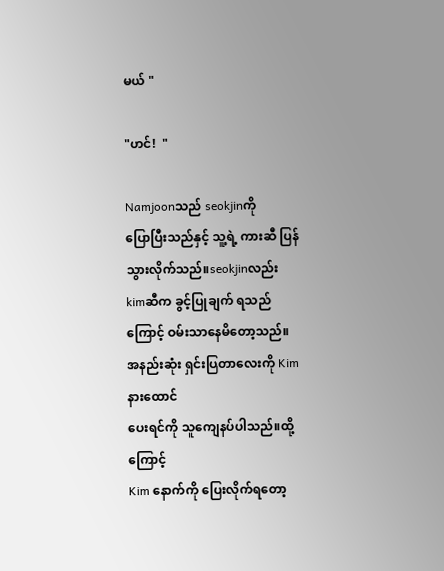မယ် "

"ဟင်!  "

Namjoonသည် seokjinကို
ပြောပြီးသည်နှင့် သူ့ရဲ့ ကားဆီ ပြန်သွားလိုက်သည်။seokjinလည်း kimဆီက ခွင့်ပြုချက် ရသည်ကြောင့် ဝမ်းသာနေမိတော့သည်။အနည်းဆုံး ရှင်းပြတာလေးကို Kim နားထောင်
ပေးရင်ကို သူကျေနပ်ပါသည်။ထို့ကြောင့်
Kim နောက်ကို ပြေးလိုက်ရတော့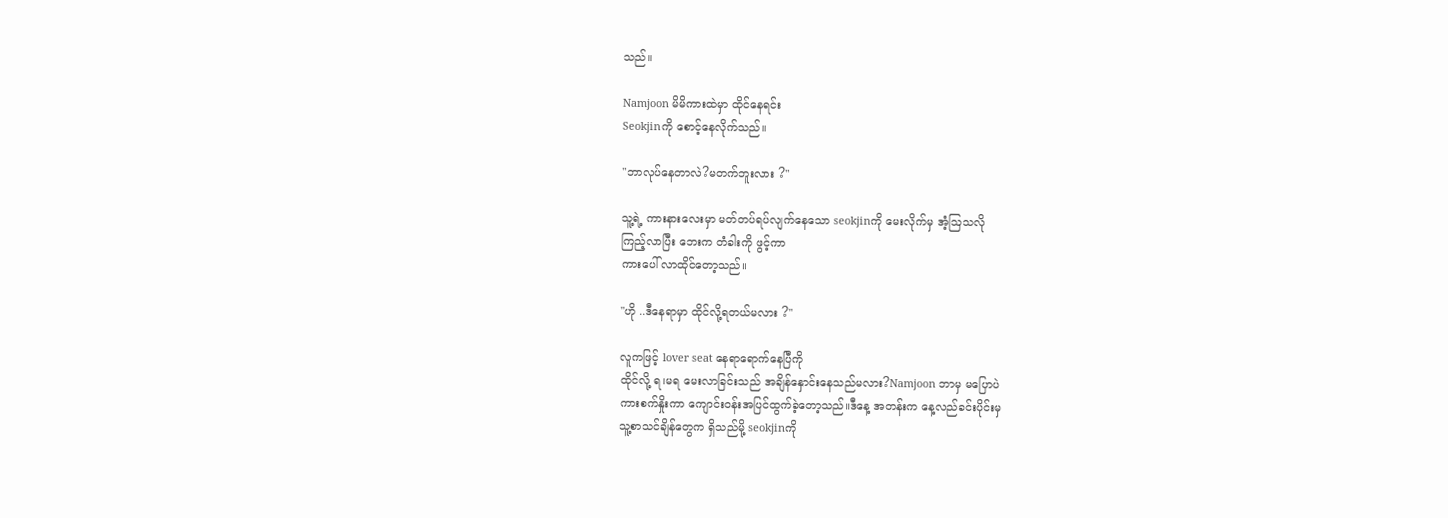သည်။

Namjoon မိမိကားထဲမှာ ထိုင်နေရင်း
Seokjinကို စောင့်နေလိုက်သည်။

"ဘာလုပ်နေတာလဲ?မတက်ဘူးလား ?"

သူ့ရဲ့ ကားနားလေးမှာ မတ်တပ်ရပ်လျက်နေသော seokjinကို မေးလိုက်မှ အံ့ဩသလို
ကြည့်လာပြီး ဘေးက တံခါးကို ဖွင့်ကာ
ကားပေါ် လာထိုင်တော့သည်။

"ဟို ..ဒီနေရာမှာ ထိုင်လို့ရတယ်မလား ?"

လူကဖြင့် lover seat နေရာရောက်နေပြီကို
ထိုင်လို့ ရ၊မရ မေးလာခြင်းသည် အချိန်နှောင်းနေသည်မလား?Namjoon ဘာမှ မပြောပဲ
ကားစက်နှိုးကာ ကျောင်းဝန်းအပြင်ထွက်ခဲ့တော့သည်။ဒီနေ့ အတန်းက နေ့လည်ခင်းပိုင်းမှ
သူ့စာသင်ချိန်တွေက ရှိသည်မို့ seokjinကို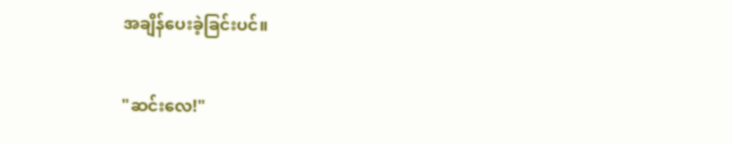အချိန်ပေးခဲ့ခြင်းပင်။

"ဆင်းလေ!"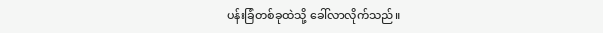ပန်းခြံတစ်ခုထဲသို့ ခေါ်လာလိုက်သည်။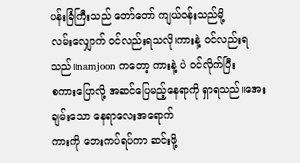ပန်းခြံကြီးသည် တော်တော် ကျယ်ဝန်းသည်မို့
လမ်းလျှောက် ဝင်လည်းရသလို၊ကားနဲ့ ဝင်လည်းရသည်။namjoon ကတော့ ကားနဲ့ ပဲ ဝင်လိုက်ပြီး
စကားပြောလို့ အဆင်ပြေမည့်နေရာကို ရှာရသည်။အေးချမ်းသော နေရာလေးအရောက်
ကားကို ဘေးကပ်ရပ်ကာ ဆင်းဖို့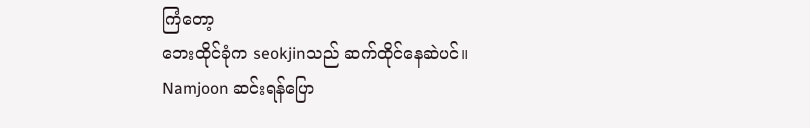ကြံတော့
ဘေးထိုင်ခုံက seokjinသည် ‌ဆက်ထိုင်နေဆဲပင်။
Namjoon ဆင်းရန်ပြော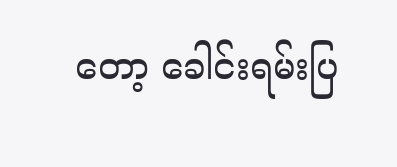တော့ ခေါင်းရမ်းပြ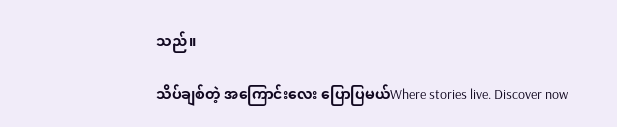သည်။

သိပ်ချစ်တဲ့ အကြောင်းလေး ပြောပြမယ်Where stories live. Discover now